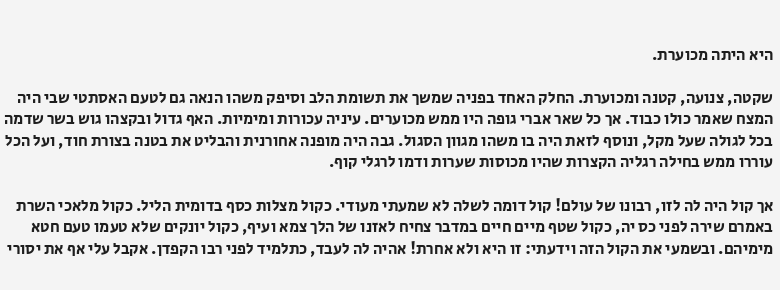היא היתה מכוערת.

שקטה, צנועה, קטנה ומכוערת. החלק האחד בפניה שמשך את תשומת הלב וסיפק משהו הנאה גם לטעם האסתטי שבי היה המצח שאמר כולו כבוד. אך כל שאר אברי גופה היו ממש מכוערים. עיניה עכורות ומימיות. האף גדול ובקצהו גוש בשר שדמה בכל לגולה שעל מקל, ונוסף לזאת היה בו משהו מגוון הסגול. גבה היה מופנה אחורנית והבליט את בטנה בצורת חוד, ועל הכל עוררו ממש בחילה רגליה הקצרות שהיו מכוסות שערות ודמו לרגלי קוף.

אך קול היה לה לזו, רבונו של עולם! קול דומה לשלה לא שמעתי מעודי. כקול מצלות כסף בדומית הליל. כקול מלאכי השרת באמרם שירה לפני כס יה, כקול שטף מיים חיים במדבר צחיח לאזנו של הלך צמא ועיף, כקול יונקים שלא טעמו טעם חטא מימיהם. ובשמעי את הקול הזה וידעתי: זו היא ולא אחרת! אהיה לה לעבד, כתלמיד לפני רבו הקפדן. אקבל עלי אף את יסורי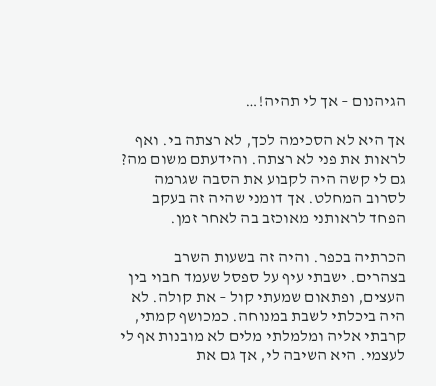הגיהנום – אך לי תהיה!…

אך היא לא הסכימה לכך, לא רצתה בי. ואף לראות את פני לא רצתה. והידעתם משום מה? גם לי קשה היה לקבוע את הסבה שגרמה לסרוב המחלט. אך דומני שהיה זה בעקב הפחד לראותני מאוכזב בה לאחר זמן.

הכרתיה בכפר. והיה זה בשעות השרב בצהרים. ישבתי עיף על ספסל שעמד חבוי בין העצים, ופתאום שמעתי קול – את קולה. לא היה ביכלתי לשבת במנוחה. כמכושף קמתי, קרבתי אליה ומלמלתי מלים לא מובנות אף לי לעצמי. היא השיבה לי, אך גם את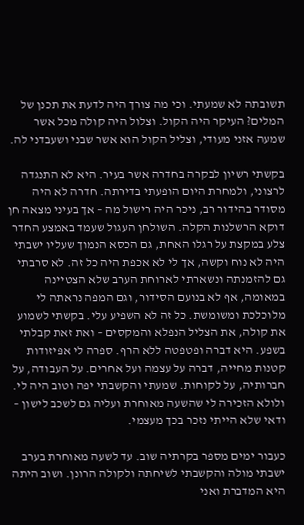תשובתה לא שמעתי. וכי מה צורך היה לדעת את תכנן של המלים? העיקר היה הקול. וצלול היה קולה מכל אשר שמעה אזני מעודי, וצליל הקול הוא אשר שבני ושעבדני לה.

בקשתי רשיון לבקרה בחדרה אשר בעיר. היא לא התנגדה לרצוני, ולמחרת היום הופעתי בדירתה. חדרה לא היה מסודר בהידור רב, ניכר היה רישול מה – אך בעיני מצאה חן דוקא הרשלנות הקלה. השולחן העגול שעמד באמצע החדר צלע במקצת על רגלו האחת, גם הכסא הנמוך שעליו ישבתי היה לא נוח וקשה, אך לי לא אכפת היה כל זה. לא סרבתי גם להזמנתה ונשארתי לארוחת הערב שלא הצטיינה במאומה, אף לא בנועם הסידור, וגם המפה נראתה לי מלוכלכת ומשומשת. כל זה לא השפיע עלי. בקשתי לשמוע את קולה, את הצליל הנפלא והמקסים – ואת זאת קבלתי בשפע. היא דברה ופטפטה ללא הרף. ספרה לי אפּיזודות קטנות מחייה, דברה על עצמה ועל אחרים. על העבודה, על חברותיה, על לקוחות. שמעתי והקשבתי יפה וטוב היה לי. ולולא הזכירה לי שהשעה מאוחרת ועליה גם לשכב לישון – ודאי שלא הייתי נזכר בכך מעצמי.

כעבור ימים מספר בקרתיה שוב. עד לשעה מאוחרת בערב ישבתי מולה והקשבתי לשיחתה ולקולה הרונן. ושוב היתה היא המדברת ואני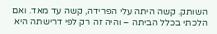השותק. קשה היתה עלי הפרידה, קשה עד מאד. ואם הלכתי בכלל הביתה – והיה זה רק לפי דרישתה היא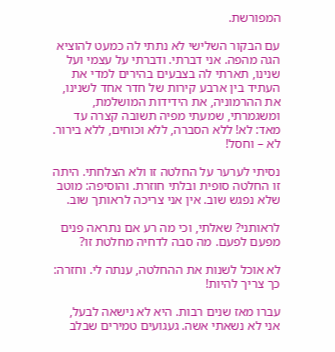המפורשת.

עם הבקור השלישי לא נתתי לה כמעט להוציא הגה מהפה. אני דברתי. ודברתי על עצמי ועל שנינו, תארתי לה בצבעים בהירים למדי את העתיד בין ארבע קירות של חדר אחד לשנינו, את ההרמוניה, את הידידות המושלמת, ומשגמרתי, שמעתי מפיה תשובה קצרה עד מאד: לא! ללא הסברה, ללא וכוחים, ללא בירור. לא – וחסל!

נסיתי לערער על החלטה זו ולא הצלחתי. היתה זו החלטה סופית ובלתי חוזרת. והוסיפה: מוטב שלא נפגש שוב. אין אני צריכה לראותך שוב.

לראותני? שאלתי, וכי מה רע אם נתראה פנים מפעם לפעם. מה סבה לדחיה מחלטת זו?

לא אוכל לשנות את ההחלטה, ענתה לי. וחזרה: כך צריך להיות!

עברו מאז שנים רבות. היא לא נישאה לבעל, אני לא נשאתי אשה. געגועים טמירים שבלב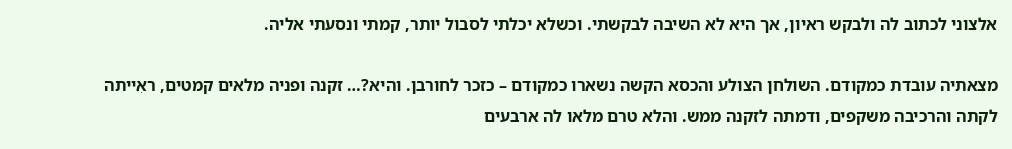אלצוני לכתוב לה ולבקש ראיון, אך היא לא השיבה לבקשתי. וכשלא יכלתי לסבול יותר, קמתי ונסעתי אליה.

מצאתיה עובדת כמקודם. השולחן הצולע והכסא הקשה נשארו כמקודם – כזכר לחורבן. והיא?… זקנה ופניה מלאים קמטים, ראִייתה לקתה והרכיבה משקפים, ודמתה לזקנה ממש. והלא טרם מלאו לה ארבעים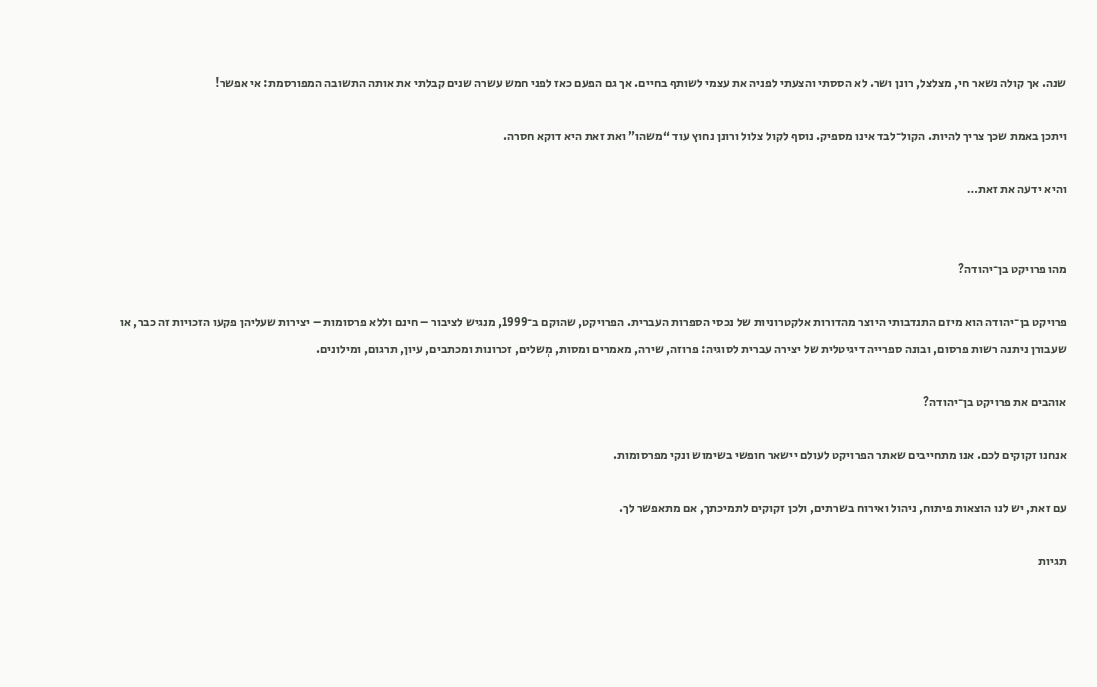שנה. אך קולה נשאר חי, מצלצל, רונן ושר. לא הססתי והצעתי לפניה את עצמי לשותף בחיים. אך גם הפעם כאז לפני חמש עשרה שנים קבלתי את אותה התשובה המפורסמת: אי אפשר!

ויתכן באמת שכך צריך להיות. הקול־לבד אינו מספיק. נוסף לקול צלול ורונן נחוץ עוד “משהו” ואת זאת היא דוקא חסרה.

והיא ידעה את זאת…


מהו פרויקט בן־יהודה?

פרויקט בן־יהודה הוא מיזם התנדבותי היוצר מהדורות אלקטרוניות של נכסי הספרות העברית. הפרויקט, שהוקם ב־1999, מנגיש לציבור – חינם וללא פרסומות – יצירות שעליהן פקעו הזכויות זה כבר, או שעבורן ניתנה רשות פרסום, ובונה ספרייה דיגיטלית של יצירה עברית לסוגיה: פרוזה, שירה, מאמרים ומסות, מְשלים, זכרונות ומכתבים, עיון, תרגום, ומילונים.

אוהבים את פרויקט בן־יהודה?

אנחנו זקוקים לכם. אנו מתחייבים שאתר הפרויקט לעולם יישאר חופשי בשימוש ונקי מפרסומות.

עם זאת, יש לנו הוצאות פיתוח, ניהול ואירוח בשרתים, ולכן זקוקים לתמיכתך, אם מתאפשר לך.

תגיות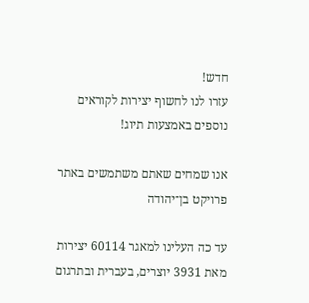חדש!
עזרו לנו לחשוף יצירות לקוראים נוספים באמצעות תיוג!

אנו שמחים שאתם משתמשים באתר פרויקט בן־יהודה

עד כה העלינו למאגר 60114 יצירות מאת 3931 יוצרים, בעברית ובתרגום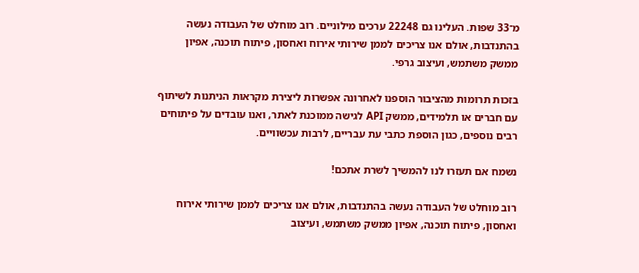מ־33 שפות. העלינו גם 22248 ערכים מילוניים. רוב מוחלט של העבודה נעשה בהתנדבות, אולם אנו צריכים לממן שירותי אירוח ואחסון, פיתוח תוכנה, אפיון ממשק משתמש, ועיצוב גרפי.

בזכות תרומות מהציבור הוספנו לאחרונה אפשרות ליצירת מקראות הניתנות לשיתוף עם חברים או תלמידים, ממשק API לגישה ממוכנת לאתר, ואנו עובדים על פיתוחים רבים נוספים, כגון הוספת כתבי עת עבריים, לרבות עכשוויים.

נשמח אם תעזרו לנו להמשיך לשרת אתכם!

רוב מוחלט של העבודה נעשה בהתנדבות, אולם אנו צריכים לממן שירותי אירוח ואחסון, פיתוח תוכנה, אפיון ממשק משתמש, ועיצוב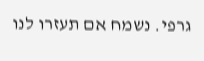גרפי. נשמח אם תעזרו לנו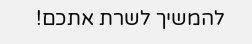להמשיך לשרת אתכם!